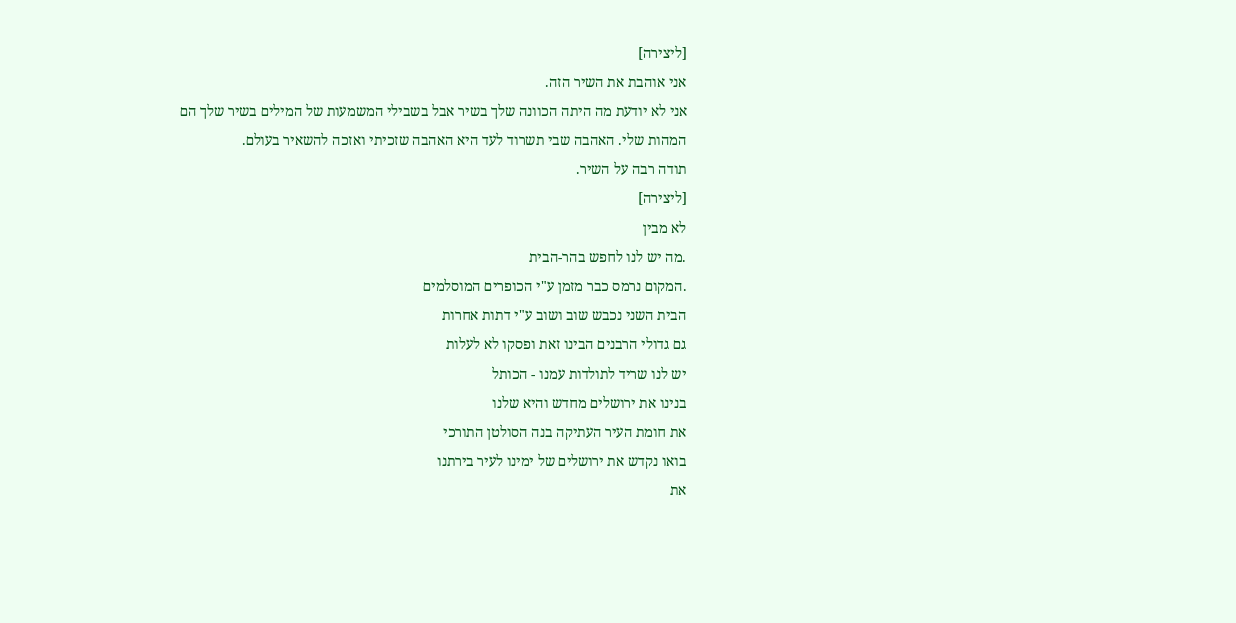[ליצירה]
אני אוהבת את השיר הזה.
אני לא יודעת מה היתה הכוונה שלך בשיר אבל בשבילי המשמעות של המילים בשיר שלך הם המהות שלי. האהבה שבי תשרוד לעד היא האהבה שזכיתי ואזכה להשאיר בעולם.
תודה רבה על השיר.
[ליצירה]
לא מבין
.מה יש לנו לחפש בהר-הבית
.המקום נרמס כבר מזמן ע"י הכופרים המוסלמים
הבית השני נכבש שוב ושוב ע"י דתות אחרות
גם גדולי הרבנים הבינו זאת ופסקו לא לעלות
יש לנו שריד לתולדות עמנו - הכותל
בנינו את ירושלים מחדש והיא שלנו
את חומת העיר העתיקה בנה הסולטן התורכי
בואו נקדש את ירושלים של ימינו לעיר בירתנו
את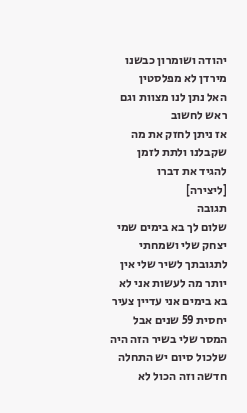יהודה ושומרון כבשנו מירדן לא מפלסטין
האל נתן לנו מצוות וגם ראש לחשוב
אז ניתן לחזק את מה שקבלנו ולתת לזמן
להגיד את דברו
[ליצירה]
תגובה
שלום לך בא בימים שמי יצחק שלי ושמחתי לתגובתך לשיר שלי אין יותר מה לעשות אני לא בא בימים אני עדיין צעיר יחסית 59 שנים אבל המסר שלי בשיר הזה היה שלכול סיום יש התחלה חדשה וזה הכול לא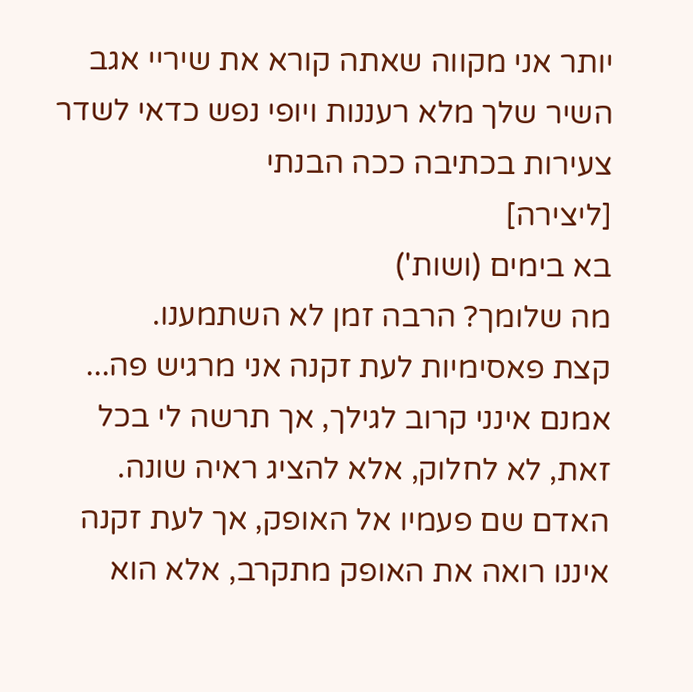יותר אני מקווה שאתה קורא את שיריי אגב השיר שלך מלא רעננות ויופי נפש כדאי לשדר צעירות בכתיבה ככה הבנתי
[ליצירה]
בא בימים (ושות')
מה שלומך? הרבה זמן לא השתמענו.
קצת פאסימיות לעת זקנה אני מרגיש פה...
אמנם אינני קרוב לגילך, אך תרשה לי בכל זאת, לא לחלוק, אלא להציג ראיה שונה.
האדם שם פעמיו אל האופק, אך לעת זקנה איננו רואה את האופק מתקרב, אלא הוא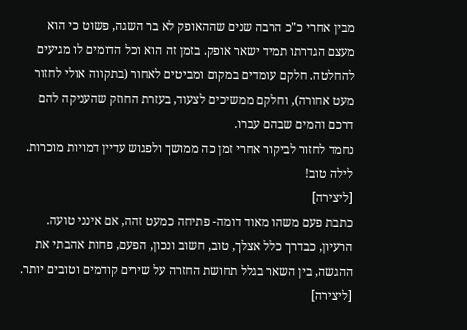מבין אחרי כ"כ הרבה שנים שההאופק לא בר השגה, פשוט כי הוא מעצם הגדרתו תמיד ישאר אופק. בזמן זה הוא וכל הדומים לו מגיעים להחלטה. חלקם עומדים במקום ומביטים לאחור (בתקווה אולי לחזור מעט אחורה), וחלקם ממשיכים לצעוד, בעזרת החוזק שהעניקה להם דרכם והמים שבהם עברו.
נחמד לחזור לביקור אחרי זמן כה ממושך ולפגוש עדיין דמויות מוכרות.
לילה טוב!
[ליצירה]
כתבת פעם משהו מאוד דומה- פתיחה כמעט זהה, אם אינני טועה.
הרעיון, כבדרך כלל אצלך, טוב, חשוב ונכון, הפעם, פחות אהבתי את ההגשה, בין השאר בגלל תחושת החזרה על שירים קודמים וטובים יותר.
[ליצירה]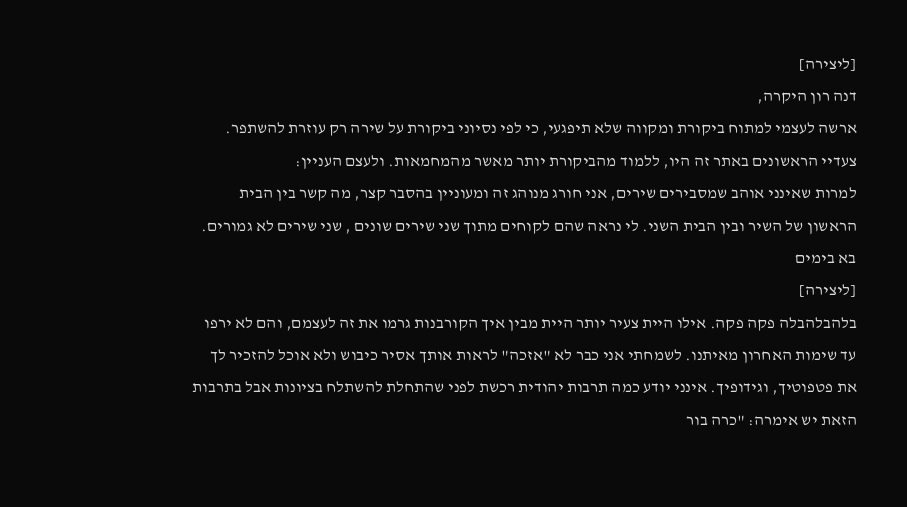[ליצירה]
דנה רון היקרה,
ארשה לעצמי למתוח ביקורת ומקווה שלא תיפגעי, כי לפי נסיוני ביקורת על שירה רק עוזרת להשתפר. צעדיי הראשונים באתר זה היו, ללמוד מהביקורת יותר מאשר מהמחמאות. ולעצם העניין:
למרות שאינני אוהב שמסבירים שירים, אני חורג מנוהג זה ומעוניין בהסבר קצר, מה קשר בין הבית הראשון של השיר ובין הבית השני. לי נראה שהם לקוחים מתוך שני שירים שונים , שני שירים לא גמורים.
בא בימים
[ליצירה]
בלהבלהבלה פקה פקה. אילו היית צעיר יותר היית מבין איך הקורבנות גרמו את זה לעצמם, והם לא ירפו עד שימות האחרון מאיתנו. לשמחתי אני כבר לא "אזכה" לראות אותך אסיר כיבוש ולא אוכל להזכיר לך את פטפוטיך, וגידופיך. אינני יודע כמה תרבות יהודית רכשת לפני שהתחלת להשתלח בציונות אבל בתרבות הזאת יש אימרה: "כרה בור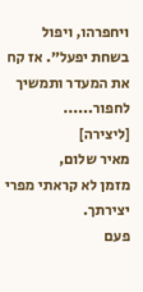ויחפרהו, ויפול בשחת יפעל". אז קח את המעדר ותמשיך לחפור......
[ליצירה]
מאיר שלום,
מזמן לא קראתי מפרי יצירתך.
פעם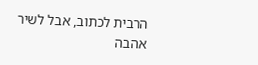הרבית לכתוב, אבל לשיר אהבה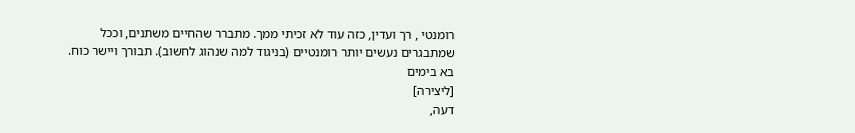רומנטי , רך ועדין, כזה עוד לא זכיתי ממך. מתברר שהחיים משתנים, וככל שמתבגרים נעשים יותר רומנטיים (בניגוד למה שנהוג לחשוב). תבורך ויישר כוח.
בא בימים
[ליצירה]
דעה,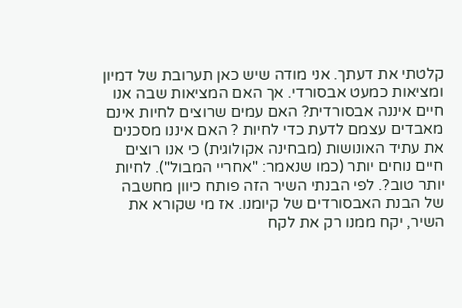קלטתי את דעתך. אני מודה שיש כאן תערובת של דמיון ומציאות כמעט אבסורדי. אך האם המציאות שבה אנו חיים איננה אבסורדית? האם עמים שרוצים לחיות אינם מאבדים עצמם לדעת כדי לחיות ? האם איננו מסכנים את עתיד האונושות (מבחינה אקולוגית) כי אנו רוצים חיים נוחים יותר (כמו שנאמר: "אחריי המבול"). לחיות יותר טוב?. לפי הבנתי השיר הזה פותח כיוון מחשבה של הבנת האבסורדים של קיומנו. אז מי שקורא את השיר, יקח ממנו רק את לקח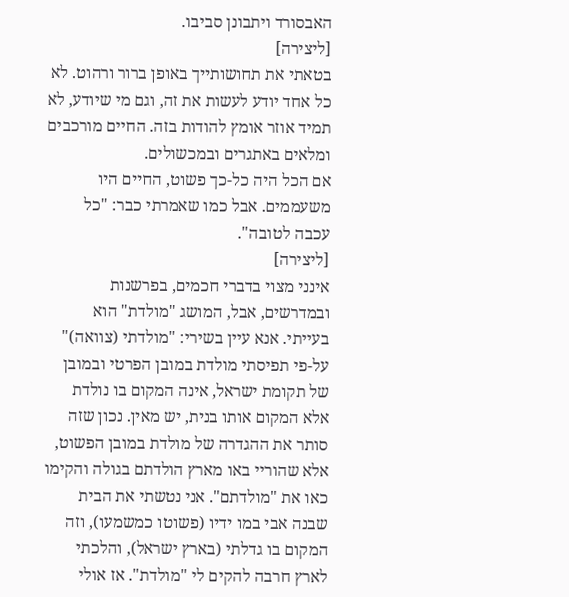האבסורד ויתבונן סביבו.
[ליצירה]
בטאתי את תחושותייך באופן ברור ורהוט. לא כל אחד יודע לעשות את זה, וגם מי שיודע, לא תמיד אוזר אומץ להודות בזה. החיים מורכבים ומלאים באתגרים ובמכשולים.
אם הכל היה כל-כך פשוט, החיים היו משעממים. אבל כמו שאמרתי כבר: "כל עכבה לטובה".
[ליצירה]
אינני מצוי בדברי חכמים, בפרשנות ובמדרשים, אבל, המושג "מולדת" הוא בעייתי. אנא עיין בשירי: "מולדתי (צוואה)" על-פי תפיסתי מולדת במובן הפרטי ובמובן של תקומת ישראל, אינה המקום בו נולדת אלא המקום אותו בנית, יש מאין. נכון שזה סותר את ההגדרה של מולדת במובן הפשוט, אלא שהוריי באו מארץ הולדתם בגולה והקימו כאו את "מולדתם". אני נטשתי את הבית שבנה אבי במו ידיו (פשוטו כמשמעו), וזה המקום בו גדלתי (בארץ ישראל), והלכתי לארץ חרבה להקים לי "מולדת". אז אולי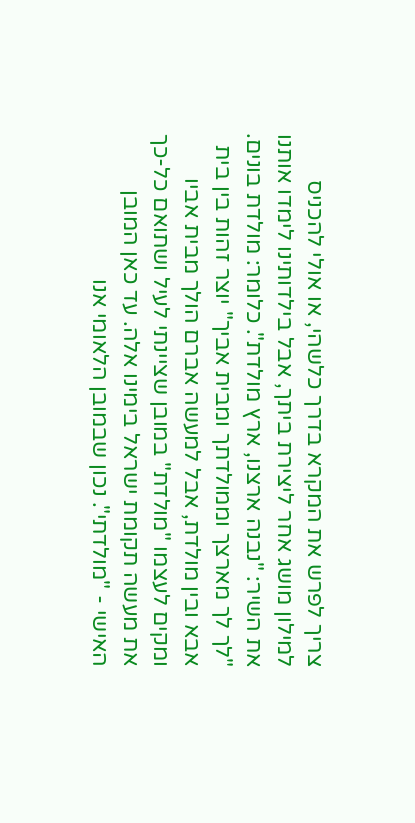צריך לפרש את המקרא בדרך כלשהי, או אולי להכניס למילון מושג אחר ליצירת ביתך, אבל בילדותינו לימדו אותנו את השיר: "נבנה ארצנו, ארץ מולדת". כלומר: מולדת בונים. "לך לך מארצך וממולדתך ומבית אביך" יוצר זהות בין בית אבא ובין מולדת, אבל למעשה אברם הולך מבית אביו ומקים לעצמו "מולדת" במובן שציינתי לעיל ושתואם כל-כך את מעשה תקומת ישראל בימינו אלה. עד כאן המובן האישי - "מולדתי". נכון שבמובן הלאומי אנו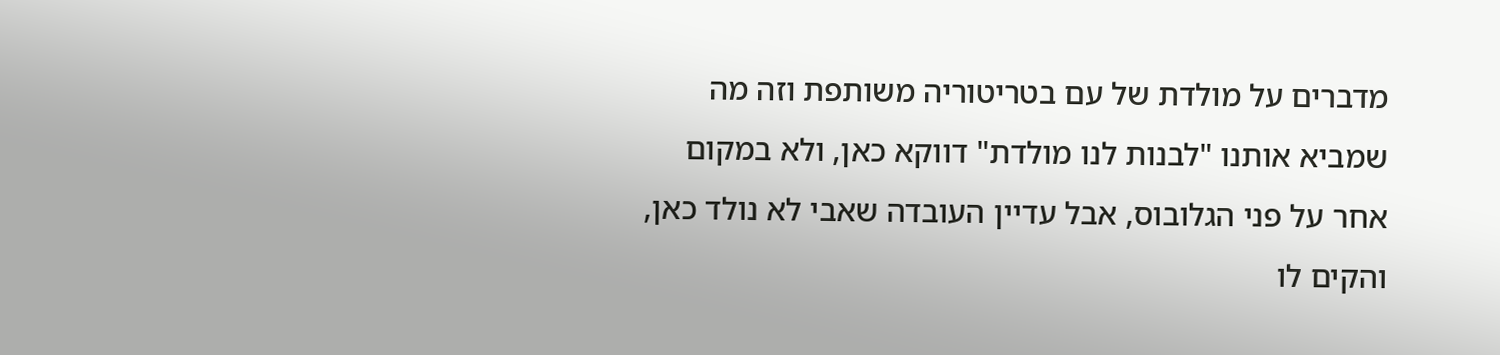מדברים על מולדת של עם בטריטוריה משותפת וזה מה שמביא אותנו "לבנות לנו מולדת" דווקא כאן, ולא במקום אחר על פני הגלובוס, אבל עדיין העובדה שאבי לא נולד כאן, והקים לו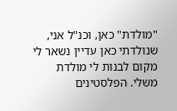"מולדת" כאן, וכנ"ל אני, שנולדתי כאן עדיין נשאר לי מקום לבנות לי מולדת משלי. הפלסטינים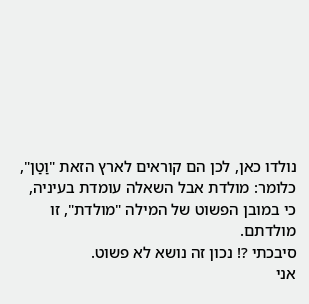נולדו כאן, לכן הם קוראים לארץ הזאת "וַטַן", כלומר: מולדת אבל השאלה עומדת בעיניה, כי במובן הפשוט של המילה "מולדת", זו מולדתם.
סיבכתי ?! נכון זה נושא לא פשוט.
אני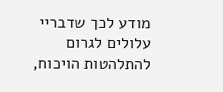מודע לכך שדבריי עלולים לגרום להתלהטות הויכוח,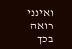ואינני רואה בכך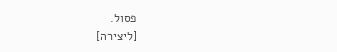פסול.
[ליצירה]